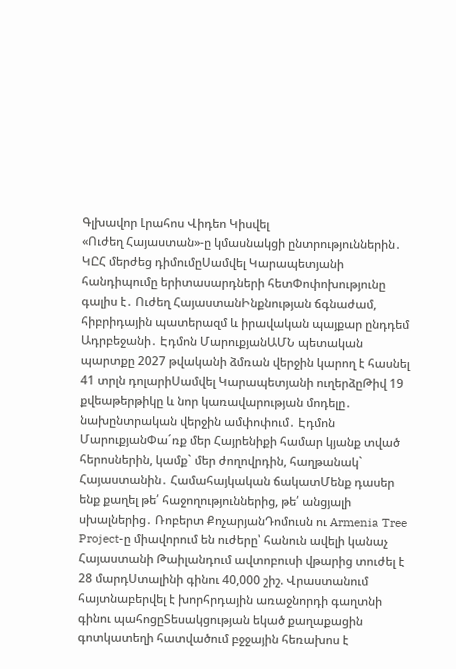Գլխավոր Լրահոս Վիդեո Կիսվել
«Ուժեղ Հայաստան»-ը կմասնակցի ընտրություններին․ ԿԸՀ մերժեց դիմումըՍամվել Կարապետյանի հանդիպումը երիտասարդների հետՓոփոխությունը գալիս է․ Ուժեղ ՀայաստանԻնքնության ճգնաժամ, հիբրիդային պատերազմ և իրավական պայքար ընդդեմ Ադրբեջանի․ Էդմոն ՄարուքյանԱՄՆ պետական պարտքը 2027 թվականի ձմռան վերջին կարող է հասնել 41 տրլն դոլարիՍամվել Կարապետյանի ուղերձըԹիվ 19 քվեաթերթիկը և նոր կառավարության մոդելը․ նախընտրական վերջին ամփոփում․ Էդմոն ՄարուքյանՓա´ռք մեր Հայրենիքի համար կյանք տված հերոսներին, կամք` մեր ժողովրդին, հաղթանակ` Հայաստանին․ Համահայկական ճակատՄենք դասեր ենք քաղել թե՛ հաջողություններից, թե՛ անցյալի սխալներից․ Ռոբերտ ՔոչարյանԴոմուսն ու Armenia Tree Project-ը միավորում են ուժերը՝ հանուն ավելի կանաչ Հայաստանի Թաիլանդում ավտոբուսի վթարից տուժել է 28 մարդՍտալինի գինու 40,000 շիշ. Վրաստանում հայտնաբերվել է խորհրդային առաջնորդի գաղտնի գինու պահոցըՏեսակցության եկած քաղաքացին գոտկատեղի հատվածում բջջային հեռախոս է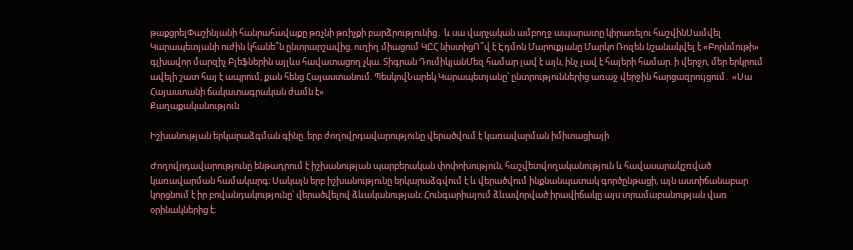թաքցրելՓաշինյանի հանրահավաքը թռչնի թռիչքի բարձրությունից․ և սա վարչական ամբողջ ապարատը կիրառելու հաշվինՍամվել Կարապետյանի ուժին կհանե՞ն ընտրարշավից. ուղիղ միացում ԿԸՀ նիստիցՈ՞վ է Էդմոն Մարուքյանը Մարկո Ռոզեն նշանակվել է «Բորնմութի» գլխավոր մարզիչ Բլեֆներին այլևս հավատացող չկա. Տիգրան ԴումիկյանՄեզ համար լավ է այն, ինչ լավ է հայերի համար. ի վերջո, մեր երկրում ավելի շատ հայ է ապրում, քան հենց Հայաստանում. ՊեսկովՆարեկ Կարապետյանը՝ ընտրություններից առաջ վերջին հարցազրույցում․ «Սա Հայաստանի ճակատագրական ժամն է»
Քաղաքականություն

Իշխանության երկարաձգման գինը. երբ ժողովրդավարությունը վերածվում է կառավարման իմիտացիայի

Ժողովրդավարությունը ենթադրում է իշխանության պարբերական փոփոխություն, հաշվետվողականություն և հավասարակշռված կառավարման համակարգ։ Սակայն երբ իշխանությունը երկարաձգվում է և վերածվում ինքնանպատակ գործընթացի, այն աստիճանաբար կորցնում է իր բովանդակությունը՝ վերածվելով ձևականության։ Հունգարիայում ձևավորված իրավիճակը այս տրամաբանության վառ օրինակներից է։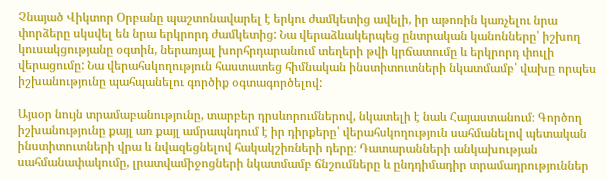Չնայած Վիկտոր Օրբանը պաշտոնավարել է երկու ժամկետից ավելի, իր աթոռին կառչելու նրա փորձերը սկսվել են նրա երկրորդ ժամկետից: Նա վերաձևակերպեց ընտրական կանոնները՝ իշխող կուսակցությանը օգտին, ներառյալ խորհրդարանում տեղերի թվի կրճատումը և երկրորդ փուլի վերացումը: Նա վերահսկողություն հաստատեց հիմնական ինստիտուտների նկատմամբ՝ վախը որպես իշխանությունը պահպանելու գործիք օգտագործելով:

Այսօր նույն տրամաբանությունը, տարբեր դրսևորումներով, նկատելի է նաև Հայաստանում։ Գործող իշխանությունը քայլ առ քայլ ամրապնդում է իր դիրքերը՝ վերահսկողություն սահմանելով պետական ինստիտուտների վրա և նվազեցնելով հակակշիռների դերը։ Դատարանների անկախության սահմանափակումը, լրատվամիջոցների նկատմամբ ճնշումները և ընդդիմադիր տրամադրություններ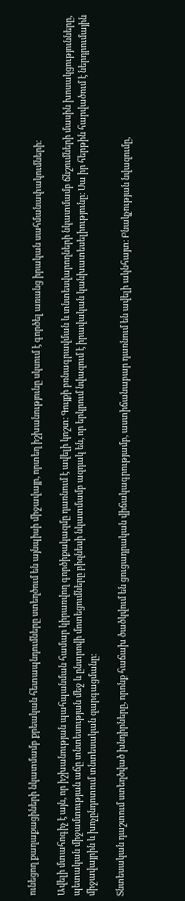ունեցող քաղաքացիների նկատմամբ քրեական հետապնդումները ստեղծում են այնպիսի միջավայր, որտեղ իշխանությունը սկսում է գործել առանց իրական սահմանափակումների։

Ավելի մտահոգիչ է այն, որ իշխանության պահպանման համար կիրառվող գործիքակազմը դառնում է ավելի կոշտ։ Գույքի բռնագրավման և տնտեսվարողների նկատմամբ ճնշումների մասին խոսակցությունները, պետական միջամտության աճը տնտեսության մեջ և ընտրովի մոտեցումները բիզնեսի նկատմամբ ազդակ են, որ երկրում նվազում է իրավական կանխատեսելիությունը։ Սա իր հերթին հարվածում է ներդրումային միջավայրին և խոչընդոտում տնտեսական զարգացմանը։

Տնտեսական դաշտում ստեղծված խնդիրները, որոնք հաճախ ծածկվում են ցուցադրական վիճակագրությամբ, աստիճանաբար դառնում են ավելի ակնհայտ։ Բնակչության նվազումը,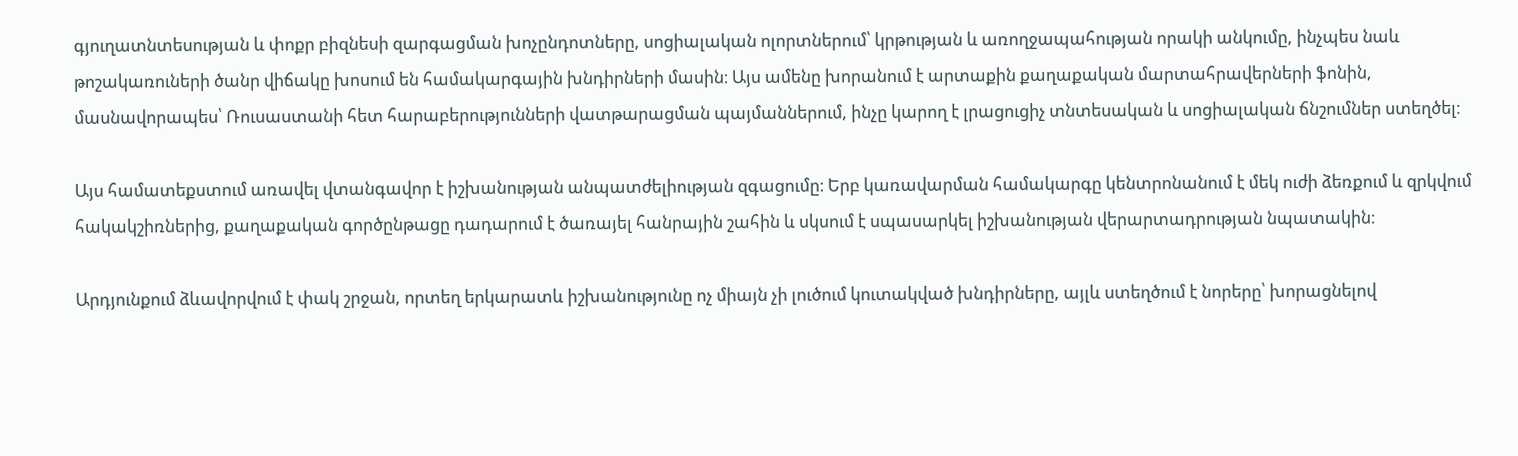գյուղատնտեսության և փոքր բիզնեսի զարգացման խոչընդոտները, սոցիալական ոլորտներում՝ կրթության և առողջապահության որակի անկումը, ինչպես նաև թոշակառուների ծանր վիճակը խոսում են համակարգային խնդիրների մասին։ Այս ամենը խորանում է արտաքին քաղաքական մարտահրավերների ֆոնին, մասնավորապես՝ Ռուսաստանի հետ հարաբերությունների վատթարացման պայմաններում, ինչը կարող է լրացուցիչ տնտեսական և սոցիալական ճնշումներ ստեղծել։

Այս համատեքստում առավել վտանգավոր է իշխանության անպատժելիության զգացումը։ Երբ կառավարման համակարգը կենտրոնանում է մեկ ուժի ձեռքում և զրկվում հակակշիռներից, քաղաքական գործընթացը դադարում է ծառայել հանրային շահին և սկսում է սպասարկել իշխանության վերարտադրության նպատակին։

Արդյունքում ձևավորվում է փակ շրջան, որտեղ երկարատև իշխանությունը ոչ միայն չի լուծում կուտակված խնդիրները, այլև ստեղծում է նորերը՝ խորացնելով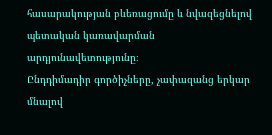հասարակության բևեռացումը և նվազեցնելով պետական կառավարման արդյունավետությունը։
Ընդդիմադիր գործիչները, չափազանց երկար մնալով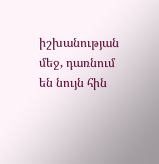իշխանության մեջ, դառնում են նույն հին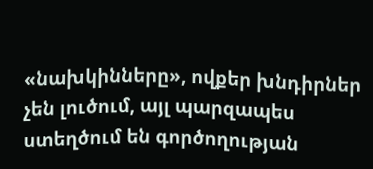«նախկինները», ովքեր խնդիրներ չեն լուծում, այլ պարզապես ստեղծում են գործողության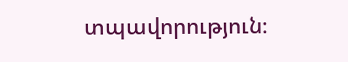տպավորություն։